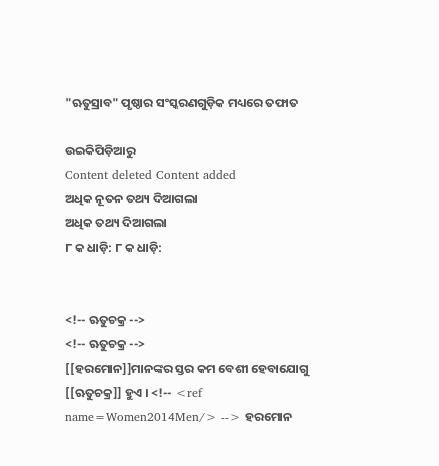"ଋତୁସ୍ରାବ" ପୃଷ୍ଠାର ସଂସ୍କରଣ‌ଗୁଡ଼ିକ ମଧ୍ୟରେ ତଫାତ

ଉଇକିପିଡ଼ିଆ‌ରୁ
Content deleted Content added
ଅଧିକ ନୂତନ ତ‌ଥ୍ୟ ଦିଆଗଲା
ଅଧିକ ତ‌ଥ୍ୟ ଦିଆଗଲା
୮ କ ଧାଡ଼ି: ୮ କ ଧାଡ଼ି:


<!-- ଋତୁଚକ୍ର -->
<!-- ଋତୁଚକ୍ର -->
[[ହରମୋନ]]ମାନଙ୍କର ସ୍ତର କମ ବେଶୀ ହେବାଯୋଗୁ [[ଋତୁଚକ୍ର]] ହୁଏ । <!-- <ref name=Women2014Men/> --> ହରମୋନ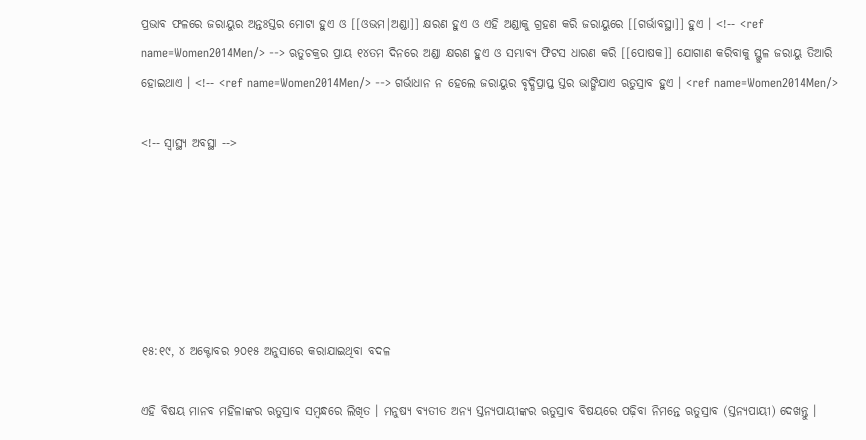ପ୍ରଭାବ ଫଳରେ ଜରାୟୁର ଅନ୍ତଃସ୍ତର ମୋଟା ହୁଏ ଓ [[ଓଭମ|ଅଣ୍ଡା]] କ୍ଷରଣ ହୁଏ ଓ ଏହି ଅଣ୍ଡାକୁ ଗ୍ରହଣ କରି ଜରାୟୁରେ [[ଗର୍ଭାବସ୍ଥା]] ହୁଏ । <!-- <ref name=Women2014Men/> --> ଋତୁଚକ୍ରର ପ୍ରାୟ ୧୪ତମ ଦିନରେ ଅଣ୍ଡା କ୍ଷରଣ ହୁଏ ଓ ସମ୍ଭାବ୍ୟ ଫିଟସ ଧାରଣ କରି [[ପୋଷକ]] ଯୋଗାଣ କରିବାକୁ ସ୍ଥୁଳ ଜରାୟୁ ତିଆରି ହୋଇଥାଏ । <!-- <ref name=Women2014Men/> --> ଗର୍ଭାଧାନ ନ ହେଲେ ଜରାୟୁର ବୃଦ୍ଧିପ୍ରାପ୍ତ ସ୍ତର ଭାଙ୍ଗିଯାଏ ଋତୁସ୍ରାବ ହୁଏ । <ref name=Women2014Men/>

<!-- ସ୍ୱାସ୍ଥ୍ୟ ଅବସ୍ଥା -->






୧୫:୧୯, ୪ ଅକ୍ଟୋବର ୨୦୧୫ ଅନୁସାରେ କରାଯାଇଥିବା ବଦଳ

ଏହି ବିଷୟ ମାନବ ମହିଳାଙ୍କର ଋତୁସ୍ରାବ ସମ୍ବନ୍ଧରେ ଲିଖିତ । ମନୁଷ୍ୟ ବ୍ୟତୀତ ଅନ୍ୟ ସ୍ତନ୍ୟପାୟୀଙ୍କର ଋତୁସ୍ରାବ ବିଷୟରେ ପଢ଼ିବା ନିମନ୍ତେ ଋତୁସ୍ରାବ (ସ୍ତନ୍ୟପାୟୀ) ଦେଖନ୍ତୁ ।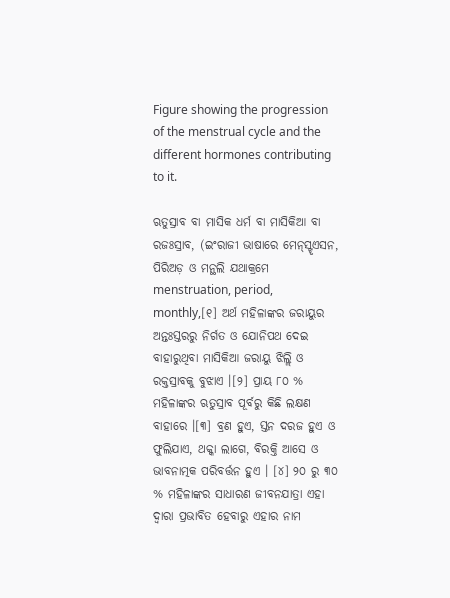Figure showing the progression of the menstrual cycle and the different hormones contributing to it.

ଋତୁସ୍ରାବ ବା ମାସିକ ଧର୍ମ ବା ମାସିକିଆ ବା ରଜଃସ୍ରାବ, (ଇଂରାଜୀ ଭାଷାରେ ମେନ୍‌ସ୍ଟୃଏସନ, ପିରିଅଡ଼ ଓ ମନ୍ଥଲି ଯଥାକ୍ରମେ menstruation, period, monthly,[୧] ଅର୍ଥ ମହିଳାଙ୍କର ଜରାୟୁର ଅନ୍ତଃସ୍ତରରୁ ନିର୍ଗତ ଓ ଯୋନିପଥ ଦେଇ ବାହାରୁଥିବା ମାସିକିଆ ଜରାୟୁ ଝିଲ୍ଲି ଓ ରକ୍ତସ୍ରାବକୁ ବୁଝାଏ ।[୨] ପ୍ରାୟ ୮୦ % ମହିଳାଙ୍କର ଋତୁସ୍ରାବ ପୂର୍ବରୁ କିଛି ଲକ୍ଷଣ ବାହାରେ ।[୩] ବ୍ରଣ ହୁଏ, ସ୍ତନ ଦରଜ ହୁଏ ଓ ଫୁଲିଯାଏ, ଥକ୍କା ଲାଗେ, ବିରକ୍ତି ଆସେ ଓ ଭାବନାତ୍ମକ ପରିବର୍ତ୍ତନ ହୁଏ । [୪] ୨୦ ରୁ ୩୦ % ମହିଳାଙ୍କର ସାଧାରଣ ଜୀବନ‌ଯାତ୍ରା ଏହା ଦ୍ୱାରା ପ୍ରଭାବିତ ହେବାରୁ ଏହାର ନାମ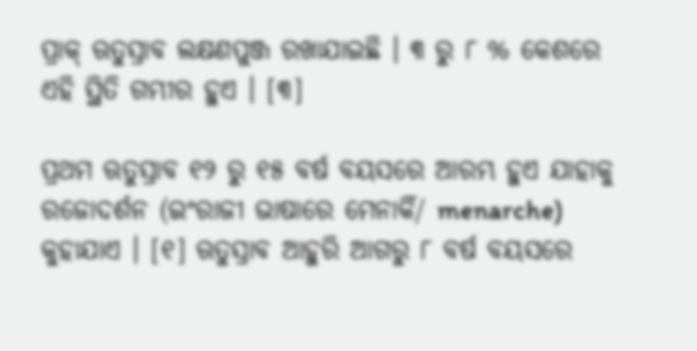ପ୍ରାକ୍ ଋତୁସ୍ରାବ ଲକ୍ଷଣପୁଞ୍ଜ ରଖାଯାଇଛି । ୩ ରୁ ୮ % କେଶରେ ଏହି ସ୍ଥିତି ଗମ୍ଭୀର ହୁଏ । [୩]

ପ୍ରଥମ ଋତୁସ୍ରାବ ୧୨ ରୁ ୧୫ ବର୍ଷ ବୟସରେ ଆରମ୍ଭ ହୁଏ ଯାହାକୁ ରଜୋଦର୍ଶନ (ଇଂରାଜୀ ଭାଷାରେ ମେନାର୍କି/ menarche) କୁହାଯାଏ । [୧] ଋତୁସ୍ରାବ ଆହୁରି ଆଗରୁ ୮ ବର୍ଷ ବୟସରେ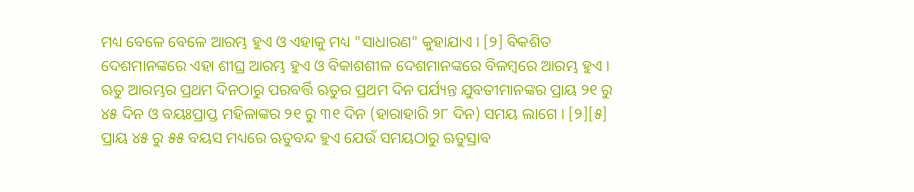ମଧ୍ୟ ବେଳେ ବେଳେ ଆରମ୍ଭ ହୁଏ ଓ ଏହାକୁ ମଧ୍ୟ "ସାଧାରଣ" କୁହାଯାଏ । [୨] ବିକଶିତ ଦେଶମାନଙ୍କରେ ଏହା ଶୀଘ୍ର ଆରମ୍ଭ ହୁଏ ଓ ବିକାଶଶୀଳ ଦେଶମାନଙ୍କରେ ବିଳମ୍ବରେ ଆରମ୍ଭ ହୁଏ । ଋତୁ ଆରମ୍ଭର ପ୍ରଥମ ଦିନଠାରୁ ପରବର୍ତ୍ତି ଋତୁର ପ୍ରଥମ ଦିନ ପର୍ଯ୍ୟନ୍ତ ଯୁବତୀମାନଙ୍କର ପ୍ରାୟ ୨୧ ରୁ ୪୫ ଦିନ ଓ ବୟଃପ୍ରାପ୍ତ ମହିଳାଙ୍କର ୨୧ ରୁ ୩୧ ଦିନ (ହାରାହାରି ୨୮ ଦିନ) ସମୟ ଲାଗେ । [୨][୫] ପ୍ରାୟ ୪୫ ରୁ ୫୫ ବୟସ ମଧ୍ୟରେ ଋତୁବନ୍ଦ ହୁଏ ଯେଉଁ ସମୟଠାରୁ ଋତୁସ୍ରାବ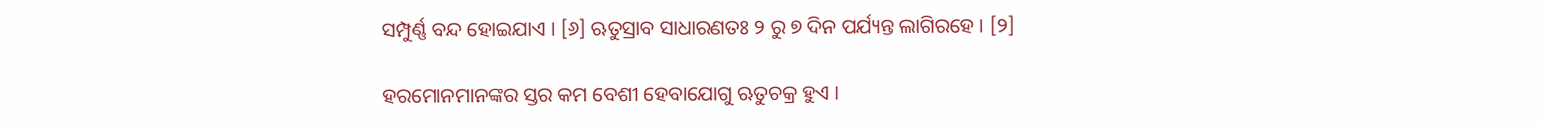ସମ୍ପୁର୍ଣ୍ଣ ବନ୍ଦ ହୋଇଯାଏ । [୬] ଋତୁସ୍ରାବ ସାଧାରଣତଃ ୨ ରୁ ୭ ଦିନ ପର୍ଯ୍ୟନ୍ତ ଲାଗିରହେ । [୨]

ହରମୋନମାନଙ୍କର ସ୍ତର କମ ବେଶୀ ହେବାଯୋଗୁ ଋତୁଚକ୍ର ହୁଏ ।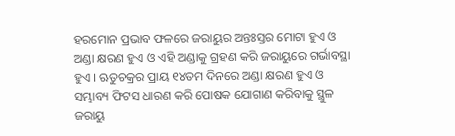ହରମୋନ ପ୍ରଭାବ ଫଳରେ ଜରାୟୁର ଅନ୍ତଃସ୍ତର ମୋଟା ହୁଏ ଓ ଅଣ୍ଡା କ୍ଷରଣ ହୁଏ ଓ ଏହି ଅଣ୍ଡାକୁ ଗ୍ରହଣ କରି ଜରାୟୁରେ ଗର୍ଭାବସ୍ଥା ହୁଏ । ଋତୁଚକ୍ରର ପ୍ରାୟ ୧୪ତମ ଦିନରେ ଅଣ୍ଡା କ୍ଷରଣ ହୁଏ ଓ ସମ୍ଭାବ୍ୟ ଫିଟସ ଧାରଣ କରି ପୋଷକ ଯୋଗାଣ କରିବାକୁ ସ୍ଥୁଳ ଜରାୟୁ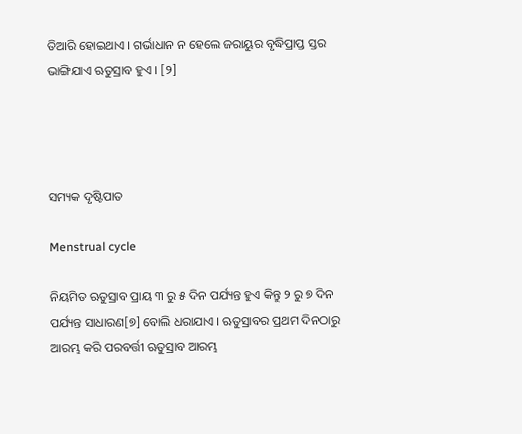ତିଆରି ହୋଇଥାଏ । ଗର୍ଭାଧାନ ନ ହେଲେ ଜରାୟୁର ବୃଦ୍ଧିପ୍ରାପ୍ତ ସ୍ତର ଭାଙ୍ଗିଯାଏ ଋତୁସ୍ରାବ ହୁଏ । [୨]




ସମ୍ୟକ ଦୃଷ୍ଟିପାତ

Menstrual cycle

ନିୟମିତ ଋତୁସ୍ରାବ ପ୍ରାୟ ୩ ରୁ ୫ ଦିନ ପର୍ଯ୍ୟନ୍ତ ହୁଏ କିନ୍ତୁ ୨ ରୁ ୭ ଦିନ ପର୍ଯ୍ୟନ୍ତ ସାଧାରଣ[୭] ବୋଲି ଧରାଯାଏ । ଋତୁସ୍ରାବର ପ୍ରଥମ ଦିନଠାରୁ ଆରମ୍ଭ କରି ପରବର୍ତ୍ତୀ ଋତୁସ୍ରାବ ଆରମ୍ଭ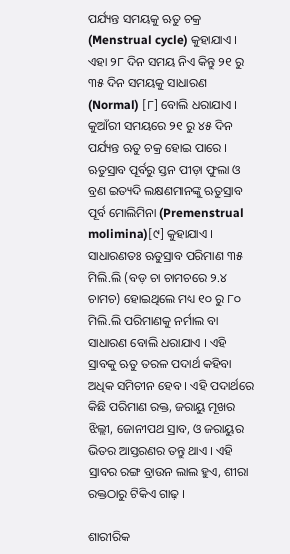ପର୍ଯ୍ୟନ୍ତ ସମୟକୁ ଋତୁ ଚକ୍ର (Menstrual cycle) କୁହାଯାଏ । ଏହା ୨୮ ଦିନ ସମୟ ନିଏ କିନ୍ତୁ ୨୧ ରୁ ୩୫ ଦିନ ସମୟକୁ ସାଧାରଣ (Normal) [୮] ବୋଲି ଧରାଯାଏ । କୁଆଁରୀ ସମୟରେ ୨୧ ରୁ ୪୫ ଦିନ ପର୍ଯ୍ୟନ୍ତ ଋତୁ ଚକ୍ର ହୋଇ ପାରେ । ଋତୁସ୍ରାବ ପୂର୍ବରୁ ସ୍ତନ ପୀଡ଼ା ଫୁଲା ଓ ବ୍ରଣ ଇତ୍ୟଦି ଲକ୍ଷଣମାନଙ୍କୁ ଋତୁସ୍ରାବ ପୂର୍ବ ମୋଲିମିନା (Premenstrual molimina)[୯] କୁହାଯାଏ ।
ସାଧାରଣତଃ ଋତୁସ୍ରାବ ପରିମାଣ ୩୫ ମିଲି.ଲି (ବଡ଼ ଚା ଚାମଚରେ ୨.୪ ଚାମଚ) ହୋଇଥିଲେ ମଧ୍ୟ ୧୦ ରୁ ୮୦ ମିଲି.ଲି ପରିମାଣକୁ ନର୍ମାଲ ବା ସାଧାରଣ ବୋଲି ଧରାଯାଏ । ଏହି ସ୍ରାବକୁ ଋତୁ ତରଳ ପଦାର୍ଥ କହିବା ଅଧିକ ସମିଚୀନ ହେବ । ଏହି ପଦାର୍ଥରେ କିଛି ପରିମାଣ ରକ୍ତ, ଜରାୟୁ ମୂଖର ଝିଲ୍ଲୀ, ଜୋନୀପଥ ସ୍ରାବ, ଓ ଜରାୟୁର ଭିତର ଆସ୍ତରଣର ତନ୍ତୁ ଥାଏ । ଏହି ସ୍ରାବର ରଙ୍ଗ ବ୍ରାଉନ ଲାଲ ହୁଏ, ଶୀରା ରକ୍ତଠାରୁ ଟିକିଏ ଗାଢ଼ ।

ଶାରୀରିକ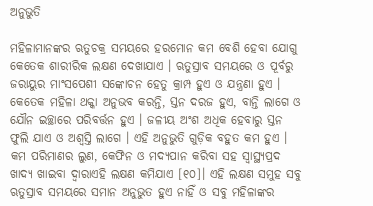ଅନୁଭୁତି

ମହିଳାମାନଙ୍କର ଋତୁଚକ୍ର ସମୟରେ ହରମୋନ କମ ବେଶି ହେବା ଯୋଗୁ କେତେକ ଶାରୀରିକ ଲକ୍ଷଣ ଦେଖାଯାଏ । ଋତୁସ୍ରାବ ସମୟରେ ଓ ପୂର୍ବରୁ ଜରାୟୁର ମାଂସପେଶୀ ସଙ୍କୋଚନ ହେତୁ କ୍ରାମ୍ପ ହୁଏ ଓ ଯନ୍ତ୍ରଣା ହୁଏ । କେତେକ ମହିଳା ଥକ୍କା ଅନୁଭବ କରନ୍ତି, ସ୍ତନ ଦରଜ ହୁଏ, ବାନ୍ତି ଲାଗେ ଓ ଯୌନ ଇଚ୍ଛାରେ ପରିବର୍ତ୍ତନ ହୁଏ । ଜଳୀୟ ଅଂଶ ଅଧିକ ହେବାରୁ ସ୍ତନ ଫୁଲି ଯାଏ ଓ ଅଶ୍ଵସ୍ତି ଲାଗେ । ଏହି ଅନୁଭୁତି ଗୁଡ଼ିକ ବହୁତ କମ ହୁଏ । କମ ପରିମାଣର ଲୁଣ, କେଫିନ ଓ ମଦ୍ୟପାନ କରିବା ସହ ସ୍ଵାସ୍ଥ୍ୟପ୍ରଦ ଖାଦ୍ୟ ଖାଇବା ଦ୍ଵାରାଏହି ଲକ୍ଷଣ କମିଯାଏ [୧୦]। ଏହି ଲକ୍ଷଣ ସମୁହ ସବୁ ଋତୁସ୍ରାବ ସମୟରେ ସମାନ ଅନୁଭୁତ ହୁଏ ନାହିଁ ଓ ସବୁ ମହିଳାଙ୍କର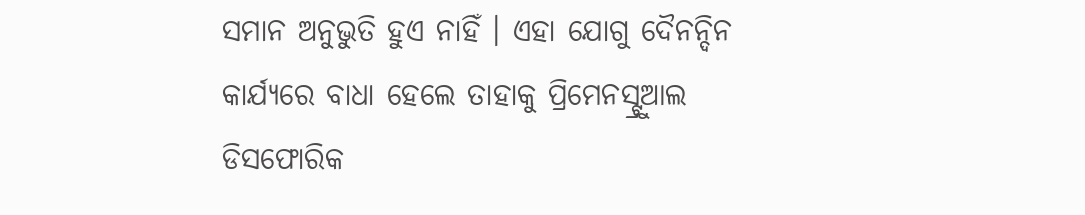ସମାନ ଅନୁଭୁତି ହୁଏ ନାହିଁ । ଏହା ଯୋଗୁ ଦୈନନ୍ଦିନ କାର୍ଯ୍ୟରେ ବାଧା ହେଲେ ତାହାକୁ ପ୍ରିମେନସ୍ଟ୍ରୁଆଲ ଡିସଫୋରିକ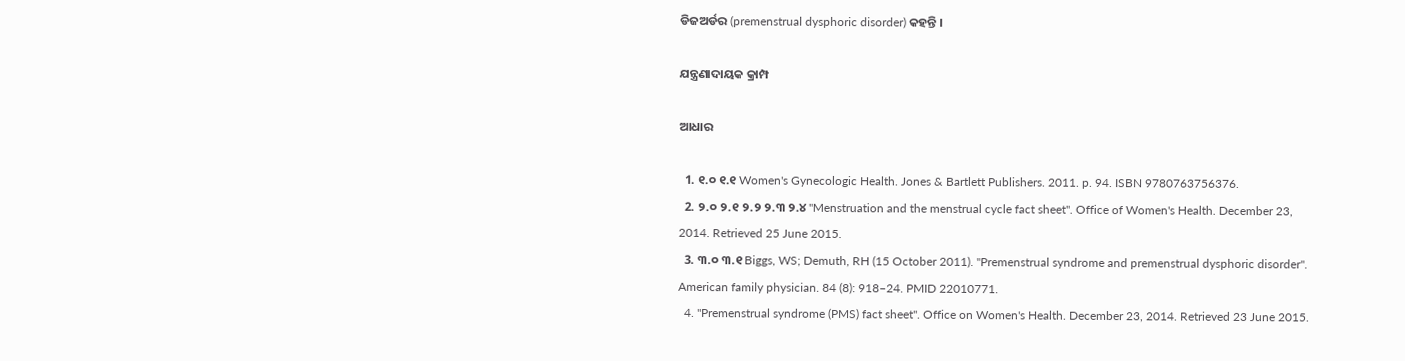ଡିଜଅର୍ଡର (premenstrual dysphoric disorder) କହନ୍ତି ।

ଯନ୍ତ୍ରଣାଦାୟକ କ୍ରାମ୍ପ

ଆଧାର

  1. ୧.୦ ୧.୧ Women's Gynecologic Health. Jones & Bartlett Publishers. 2011. p. 94. ISBN 9780763756376.
  2. ୨.୦ ୨.୧ ୨.୨ ୨.୩ ୨.୪ "Menstruation and the menstrual cycle fact sheet". Office of Women's Health. December 23, 2014. Retrieved 25 June 2015.
  3. ୩.୦ ୩.୧ Biggs, WS; Demuth, RH (15 October 2011). "Premenstrual syndrome and premenstrual dysphoric disorder". American family physician. 84 (8): 918–24. PMID 22010771.
  4. "Premenstrual syndrome (PMS) fact sheet". Office on Women's Health. December 23, 2014. Retrieved 23 June 2015.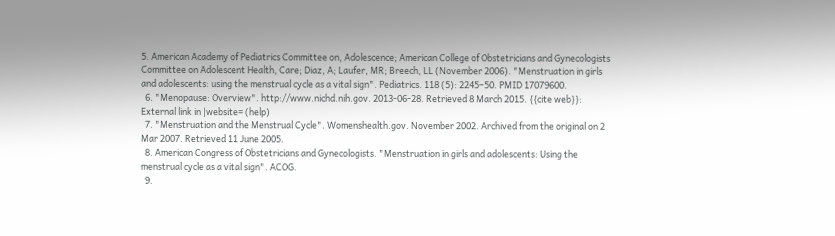5. American Academy of Pediatrics Committee on, Adolescence; American College of Obstetricians and Gynecologists Committee on Adolescent Health, Care; Diaz, A; Laufer, MR; Breech, LL (November 2006). "Menstruation in girls and adolescents: using the menstrual cycle as a vital sign". Pediatrics. 118 (5): 2245–50. PMID 17079600.
  6. "Menopause: Overview". http://www.nichd.nih.gov. 2013-06-28. Retrieved 8 March 2015. {{cite web}}: External link in |website= (help)
  7. "Menstruation and the Menstrual Cycle". Womenshealth.gov. November 2002. Archived from the original on 2 Mar 2007. Retrieved 11 June 2005.
  8. American Congress of Obstetricians and Gynecologists. "Menstruation in girls and adolescents: Using the menstrual cycle as a vital sign". ACOG.
  9.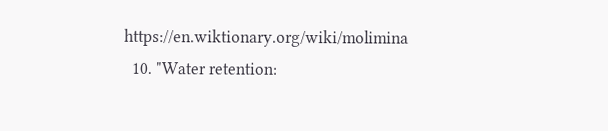https://en.wiktionary.org/wiki/molimina
  10. "Water retention: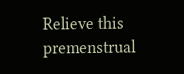Relieve this premenstrual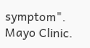symptom". Mayo Clinic.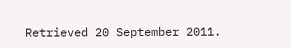Retrieved 20 September 2011.